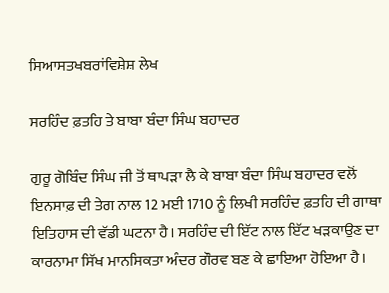ਸਿਆਸਤਖਬਰਾਂਵਿਸ਼ੇਸ਼ ਲੇਖ

ਸਰਹਿੰਦ ਫ਼ਤਹਿ ਤੇ ਬਾਬਾ ਬੰਦਾ ਸਿੰਘ ਬਹਾਦਰ

ਗੁਰੂ ਗੋਬਿੰਦ ਸਿੰਘ ਜੀ ਤੋਂ ਥਾਪੜਾ ਲੈ ਕੇ ਬਾਬਾ ਬੰਦਾ ਸਿੰਘ ਬਹਾਦਰ ਵਲੋਂ ਇਨਸਾਫ਼ ਦੀ ਤੇਗ ਨਾਲ 12 ਮਈ 1710 ਨੂੰ ਲਿਖੀ ਸਰਹਿੰਦ ਫ਼ਤਹਿ ਦੀ ਗਾਥਾ ਇਤਿਹਾਸ ਦੀ ਵੱਡੀ ਘਟਨਾ ਹੈ। ਸਰਹਿੰਦ ਦੀ ਇੱਟ ਨਾਲ ਇੱਟ ਖੜਕਾਉਣ ਦਾ ਕਾਰਨਾਮਾ ਸਿੱਖ ਮਾਨਸਿਕਤਾ ਅੰਦਰ ਗੌਰਵ ਬਣ ਕੇ ਛਾਇਆ ਹੋਇਆ ਹੈ।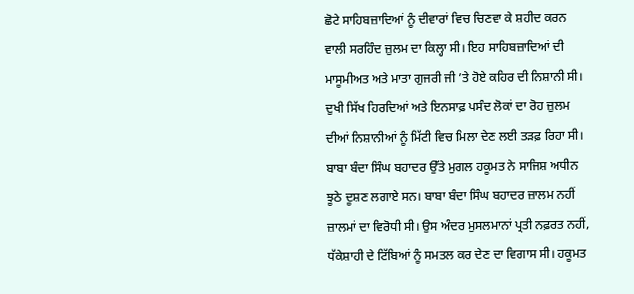ਛੋਟੇ ਸਾਹਿਬਜ਼ਾਦਿਆਂ ਨੂੰ ਦੀਵਾਰਾਂ ਵਿਚ ਚਿਣਵਾ ਕੇ ਸ਼ਹੀਦ ਕਰਨ ਵਾਲੀ ਸਰਹਿੰਦ ਜ਼ੁਲਮ ਦਾ ਕਿਲ੍ਹਾ ਸੀ। ਇਹ ਸਾਹਿਬਜ਼ਾਦਿਆਂ ਦੀ ਮਾਸੂਮੀਅਤ ਅਤੇ ਮਾਤਾ ਗੁਜਰੀ ਜੀ ’ਤੇ ਹੋਏ ਕਹਿਰ ਦੀ ਨਿਸ਼ਾਨੀ ਸੀ। ਦੁਖੀ ਸਿੱਖ ਹਿਰਦਿਆਂ ਅਤੇ ਇਨਸਾਫ਼ ਪਸੰਦ ਲੋਕਾਂ ਦਾ ਰੋਹ ਜ਼ੁਲਮ ਦੀਆਂ ਨਿਸ਼ਾਨੀਆਂ ਨੂੰ ਮਿੱਟੀ ਵਿਚ ਮਿਲਾ ਦੇਣ ਲਈ ਤੜਫ਼ ਰਿਹਾ ਸੀ।
ਬਾਬਾ ਬੰਦਾ ਸਿੰਘ ਬਹਾਦਰ ਉੱਤੇ ਮੁਗਲ ਹਕੂਮਤ ਨੇ ਸਾਜਿਸ਼ ਅਧੀਨ ਝੂਠੇ ਦੂਸ਼ਣ ਲਗਾਏ ਸਨ। ਬਾਬਾ ਬੰਦਾ ਸਿੰਘ ਬਹਾਦਰ ਜ਼ਾਲਮ ਨਹੀਂ ਜ਼ਾਲਮਾਂ ਦਾ ਵਿਰੋਧੀ ਸੀ। ਉਸ ਅੰਦਰ ਮੁਸਲਮਾਨਾਂ ਪ੍ਰਤੀ ਨਫ਼ਰਤ ਨਹੀਂ, ਧੱਕੇਸ਼ਾਹੀ ਦੇ ਟਿੱਬਿਆਂ ਨੂੰ ਸਮਤਲ ਕਰ ਦੇਣ ਦਾ ਵਿਗਾਸ ਸੀ। ਹਕੂਮਤ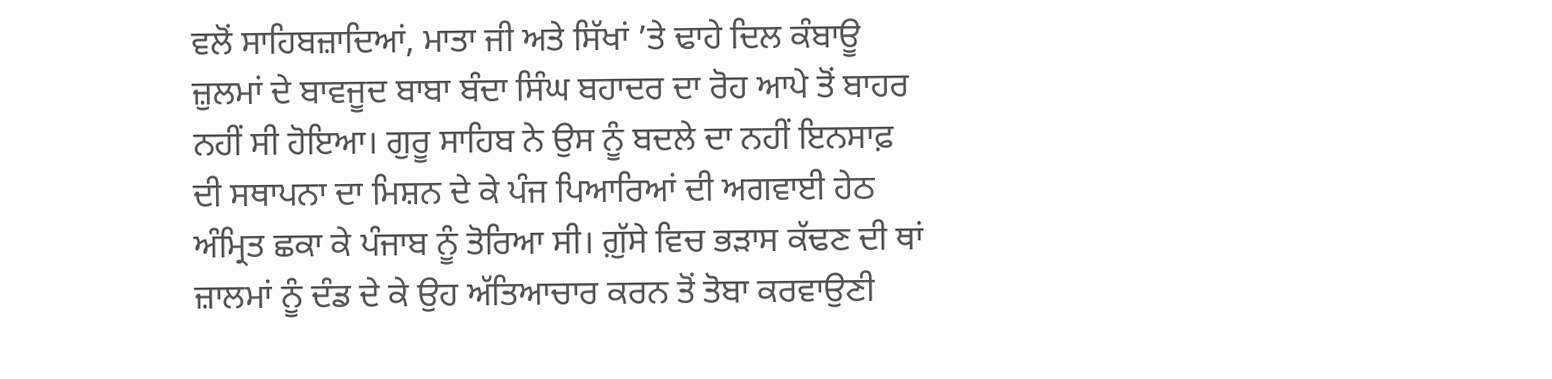ਵਲੋਂ ਸਾਹਿਬਜ਼ਾਦਿਆਂ, ਮਾਤਾ ਜੀ ਅਤੇ ਸਿੱਖਾਂ ’ਤੇ ਢਾਹੇ ਦਿਲ ਕੰਬਾਊ ਜ਼ੁਲਮਾਂ ਦੇ ਬਾਵਜੂਦ ਬਾਬਾ ਬੰਦਾ ਸਿੰਘ ਬਹਾਦਰ ਦਾ ਰੋਹ ਆਪੇ ਤੋਂ ਬਾਹਰ ਨਹੀਂ ਸੀ ਹੋਇਆ। ਗੁਰੂ ਸਾਹਿਬ ਨੇ ਉਸ ਨੂੰ ਬਦਲੇ ਦਾ ਨਹੀਂ ਇਨਸਾਫ਼ ਦੀ ਸਥਾਪਨਾ ਦਾ ਮਿਸ਼ਨ ਦੇ ਕੇ ਪੰਜ ਪਿਆਰਿਆਂ ਦੀ ਅਗਵਾਈ ਹੇਠ ਅੰਮ੍ਰਿਤ ਛਕਾ ਕੇ ਪੰਜਾਬ ਨੂੰ ਤੋਰਿਆ ਸੀ। ਗ਼ੁੱਸੇ ਵਿਚ ਭੜਾਸ ਕੱਢਣ ਦੀ ਥਾਂ ਜ਼ਾਲਮਾਂ ਨੂੰ ਦੰਡ ਦੇ ਕੇ ਉਹ ਅੱਤਿਆਚਾਰ ਕਰਨ ਤੋਂ ਤੋਬਾ ਕਰਵਾਉਣੀ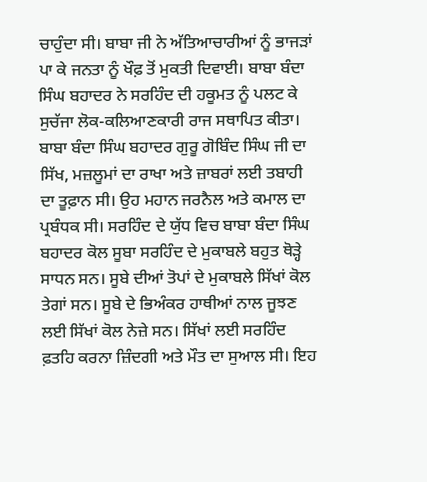ਚਾਹੁੰਦਾ ਸੀ। ਬਾਬਾ ਜੀ ਨੇ ਅੱਤਿਆਚਾਰੀਆਂ ਨੂੰ ਭਾਜੜਾਂ ਪਾ ਕੇ ਜਨਤਾ ਨੂੰ ਖੌਫ਼ ਤੋਂ ਮੁਕਤੀ ਦਿਵਾਈ। ਬਾਬਾ ਬੰਦਾ ਸਿੰਘ ਬਹਾਦਰ ਨੇ ਸਰਹਿੰਦ ਦੀ ਹਕੂਮਤ ਨੂੰ ਪਲਟ ਕੇ ਸੁਚੱਜਾ ਲੋਕ-ਕਲਿਆਣਕਾਰੀ ਰਾਜ ਸਥਾਪਿਤ ਕੀਤਾ।
ਬਾਬਾ ਬੰਦਾ ਸਿੰਘ ਬਹਾਦਰ ਗੁਰੂ ਗੋਬਿੰਦ ਸਿੰਘ ਜੀ ਦਾ ਸਿੱਖ, ਮਜ਼ਲੂਮਾਂ ਦਾ ਰਾਖਾ ਅਤੇ ਜ਼ਾਬਰਾਂ ਲਈ ਤਬਾਹੀ ਦਾ ਤੂਫ਼ਾਨ ਸੀ। ਉਹ ਮਹਾਨ ਜਰਨੈਲ ਅਤੇ ਕਮਾਲ ਦਾ ਪ੍ਰਬੰਧਕ ਸੀ। ਸਰਹਿੰਦ ਦੇ ਯੁੱਧ ਵਿਚ ਬਾਬਾ ਬੰਦਾ ਸਿੰਘ ਬਹਾਦਰ ਕੋਲ ਸੂਬਾ ਸਰਹਿੰਦ ਦੇ ਮੁਕਾਬਲੇ ਬਹੁਤ ਥੋੜ੍ਹੇ ਸਾਧਨ ਸਨ। ਸੂਬੇ ਦੀਆਂ ਤੋਪਾਂ ਦੇ ਮੁਕਾਬਲੇ ਸਿੱਖਾਂ ਕੋਲ ਤੇਗਾਂ ਸਨ। ਸੂਬੇ ਦੇ ਭਿਅੰਕਰ ਹਾਥੀਆਂ ਨਾਲ ਜੂਝਣ ਲਈ ਸਿੱਖਾਂ ਕੋਲ ਨੇਜ਼ੇ ਸਨ। ਸਿੱਖਾਂ ਲਈ ਸਰਹਿੰਦ ਫ਼ਤਹਿ ਕਰਨਾ ਜ਼ਿੰਦਗੀ ਅਤੇ ਮੌਤ ਦਾ ਸੁਆਲ ਸੀ। ਇਹ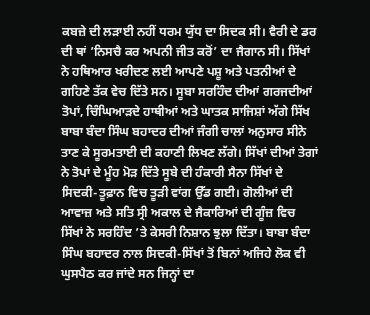ਕਬਜ਼ੇ ਦੀ ਲੜਾਈ ਨਹੀਂ ਧਰਮ ਯੁੱਧ ਦਾ ਸਿਦਕ ਸੀ। ਵੈਰੀ ਦੇ ਡਰ ਦੀ ਥਾਂ ’ਨਿਸਚੈ ਕਰ ਅਪਨੀ ਜੀਤ ਕਰੋਂ’ ਦਾ ਜੈਗਾਨ ਸੀ। ਸਿੱਖਾਂ ਨੇ ਹਥਿਆਰ ਖਰੀਦਣ ਲਈ ਆਪਣੇ ਪਸ਼ੂ ਅਤੇ ਪਤਨੀਆਂ ਦੇ ਗਹਿਣੇ ਤੱਕ ਵੇਚ ਦਿੱਤੇ ਸਨ। ਸੂਬਾ ਸਰਹਿੰਦ ਦੀਆਂ ਗਰਜਦੀਆਂ ਤੋਪਾਂ, ਚਿੰਘਿਆੜਦੇ ਹਾਥੀਆਂ ਅਤੇ ਘਾਤਕ ਸਾਜਿਸ਼ਾਂ ਅੱਗੇ ਸਿੱਖ ਬਾਬਾ ਬੰਦਾ ਸਿੰਘ ਬਹਾਦਰ ਦੀਆਂ ਜੰਗੀ ਚਾਲਾਂ ਅਨੁਸਾਰ ਸੀਨੇ ਤਾਣ ਕੇ ਸੂਰਮਤਾਈ ਦੀ ਕਹਾਣੀ ਲਿਖਣ ਲੱਗੇ। ਸਿੱਖਾਂ ਦੀਆਂ ਤੇਗਾਂ ਨੇ ਤੋਪਾਂ ਦੇ ਮੂੰਹ ਮੋੜ ਦਿੱਤੇ ਸੂਬੇ ਦੀ ਹੰਕਾਰੀ ਸੈਨਾ ਸਿੱਖਾਂ ਦੇ ਸਿਦਕੀ-ਤੂਫ਼ਾਨ ਵਿਚ ਤੂੜੀ ਵਾਂਗ ਉੱਡ ਗਈ। ਗੋਲੀਆਂ ਦੀ ਆਵਾਜ਼ ਅਤੇ ਸਤਿ ਸ੍ਰੀ ਅਕਾਲ ਦੇ ਜੈਕਾਰਿਆਂ ਦੀ ਗੂੰਜ਼ ਵਿਚ ਸਿੱਖਾਂ ਨੇ ਸਰਹਿੰਦ ’ਤੇ ਕੇਸਰੀ ਨਿਸ਼ਾਨ ਝੁਲਾ ਦਿੱਤਾ। ਬਾਬਾ ਬੰਦਾ ਸਿੰਘ ਬਹਾਦਰ ਨਾਲ ਸਿਦਕੀ-ਸਿੱਖਾਂ ਤੋਂ ਬਿਨਾਂ ਅਜਿਹੇ ਲੋਕ ਵੀ ਘੁਸਪੈਠ ਕਰ ਜਾਂਦੇ ਸਨ ਜਿਨ੍ਹਾਂ ਦਾ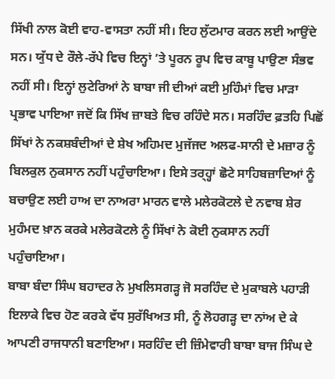ਸਿੱਖੀ ਨਾਲ ਕੋਈ ਵਾਹ-ਵਾਸਤਾ ਨਹੀਂ ਸੀ। ਇਹ ਲੁੱਟਮਾਰ ਕਰਨ ਲਈ ਆਉਂਦੇ ਸਨ। ਯੁੱਧ ਦੇ ਰੌਲੇ-ਰੱਪੇ ਵਿਚ ਇਨ੍ਹਾਂ ’ਤੇ ਪੂਰਨ ਰੂਪ ਵਿਚ ਕਾਬੂ ਪਾਉਣਾ ਸੰਭਵ ਨਹੀਂ ਸੀ। ਇਨ੍ਹਾਂ ਲੁਟੇਰਿਆਂ ਨੇ ਬਾਬਾ ਜੀ ਦੀਆਂ ਕਈ ਮੁਹਿੰਮਾਂ ਵਿਚ ਮਾੜਾ ਪ੍ਰਭਾਵ ਪਾਇਆ ਜਦੋਂ ਕਿ ਸਿੱਖ ਜ਼ਾਬਤੇ ਵਿਚ ਰਹਿੰਦੇ ਸਨ। ਸਰਹਿੰਦ ਫ਼ਤਹਿ ਪਿਛੋਂ ਸਿੱਖਾਂ ਨੇ ਨਕਸ਼ਬੰਦੀਆਂ ਦੇ ਸ਼ੇਖ ਅਹਿਮਦ ਮੁਜੱਜਦ ਅਲਫ-ਸਾਨੀ ਦੇ ਮਜ਼ਾਰ ਨੂੰ ਬਿਲਕੁਲ ਨੁਕਸਾਨ ਨਹੀਂ ਪਹੁੰਚਾਇਆ। ਇਸੇ ਤਰ੍ਹ੍ਹਾਂ ਛੋਟੇ ਸਾਹਿਬਜ਼ਾਦਿਆਂ ਨੂੰ ਬਚਾਉਣ ਲਈ ਹਾਅ ਦਾ ਨਾਅਰਾ ਮਾਰਨ ਵਾਲੇ ਮਲੇਰਕੋਟਲੇ ਦੇ ਨਵਾਬ ਸ਼ੇਰ ਮੁਹੰਮਦ ਖ਼ਾਨ ਕਰਕੇ ਮਲੇਰਕੋਟਲੇ ਨੂੰ ਸਿੱਖਾਂ ਨੇ ਕੋਈ ਨੁਕਸਾਨ ਨਹੀਂ ਪਹੁੰਚਾਇਆ।
ਬਾਬਾ ਬੰਦਾ ਸਿੰਘ ਬਹਾਦਰ ਨੇ ਮੁਖਲਿਸਗੜ੍ਹ ਜੋ ਸਰਹਿੰਦ ਦੇ ਮੁਕਾਬਲੇ ਪਹਾੜੀ ਇਲਾਕੇ ਵਿਚ ਹੋਣ ਕਰਕੇ ਵੱਧ ਸੁਰੱਖਿਅਤ ਸੀ, ਨੂੰ ਲੋਹਗੜ੍ਹ ਦਾ ਨਾਂਅ ਦੇ ਕੇ ਆਪਣੀ ਰਾਜਧਾਨੀ ਬਣਾਇਆ। ਸਰਹਿੰਦ ਦੀ ਜ਼ਿੰਮੇਵਾਰੀ ਬਾਬਾ ਬਾਜ ਸਿੰਘ ਦੇ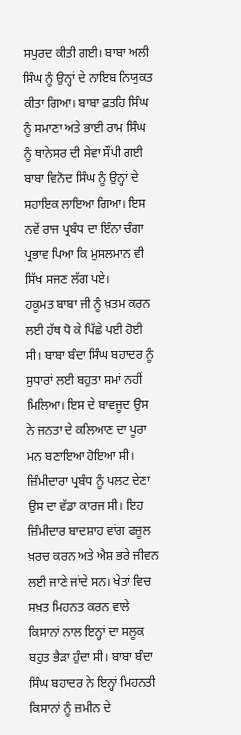ਸਪੁਰਦ ਕੀਤੀ ਗਈ। ਬਾਬਾ ਅਲੀ ਸਿੰਘ ਨੂੰ ਉਨ੍ਹਾਂ ਦੇ ਨਾਇਬ ਨਿਯੁਕਤ ਕੀਤਾ ਗਿਆ। ਬਾਬਾ ਫ਼ਤਹਿ ਸਿੰਘ ਨੂੰ ਸਮਾਣਾ ਅਤੇ ਭਾਈ ਰਾਮ ਸਿੰਘ ਨੂੰ ਥਾਨੇਸਰ ਦੀ ਸੇਵਾ ਸੌਂਪੀ ਗਈ ਬਾਬਾ ਵਿਨੋਦ ਸਿੰਘ ਨੂੰ ਉਨ੍ਹਾਂ ਦੇ ਸਹਾਇਕ ਲਾਇਆ ਗਿਆ। ਇਸ ਨਵੇਂ ਰਾਜ ਪ੍ਰਬੰਧ ਦਾ ਇੰਨਾ ਚੰਗਾ ਪ੍ਰਭਾਵ ਪਿਆ ਕਿ ਮੁਸਲਮਾਨ ਵੀ ਸਿੱਖ ਸਜਣ ਲੱਗ ਪਏ।
ਹਕੂਮਤ ਬਾਬਾ ਜੀ ਨੂੰ ਖ਼ਤਮ ਕਰਨ ਲਈ ਹੱਥ ਧੋ ਕੇ ਪਿੱਛੇ ਪਈ ਹੋਈ ਸੀ। ਬਾਬਾ ਬੰਦਾ ਸਿੰਘ ਬਹਾਦਰ ਨੂੰ ਸੁਧਾਰਾਂ ਲਈ ਬਹੁਤਾ ਸਮਾਂ ਨਹੀਂ ਮਿਲਿਆ। ਇਸ ਦੇ ਬਾਵਜੂਦ ਉਸ ਨੇ ਜਨਤਾ ਦੇ ਕਲਿਆਣ ਦਾ ਪੂਰਾ ਮਨ ਬਣਾਇਆ ਹੋਇਆ ਸੀ। ਜ਼ਿੰਮੀਦਾਰਾ ਪ੍ਰਬੰਧ ਨੂੰ ਪਲਟ ਦੇਣਾ ਉਸ ਦਾ ਵੱਡਾ ਕਾਰਜ ਸੀ। ਇਹ ਜ਼ਿੰਮੀਦਾਰ ਬਾਦਸ਼ਾਹ ਵਾਂਗ ਫਜ਼ੂਲ ਖ਼ਰਚ ਕਰਨ ਅਤੇ ਐਸ਼ ਭਰੇ ਜੀਵਨ ਲਈ ਜਾਣੇ ਜਾਂਦੇ ਸਨ। ਖੇਤਾਂ ਵਿਚ ਸਖ਼ਤ ਮਿਹਨਤ ਕਰਨ ਵਾਲੇ ਕਿਸਾਨਾਂ ਨਾਲ ਇਨ੍ਹਾਂ ਦਾ ਸਲੂਕ ਬਹੁਤ ਭੈੜਾ ਹੁੰਦਾ ਸੀ। ਬਾਬਾ ਬੰਦਾ ਸਿੰਘ ਬਹਾਦਰ ਨੇ ਇਨ੍ਹਾਂ ਮਿਹਨਤੀ ਕਿਸਾਨਾਂ ਨੂੰ ਜ਼ਮੀਨ ਦੇ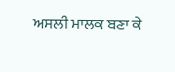ਅਸਲੀ ਮਾਲਕ ਬਣਾ ਕੇ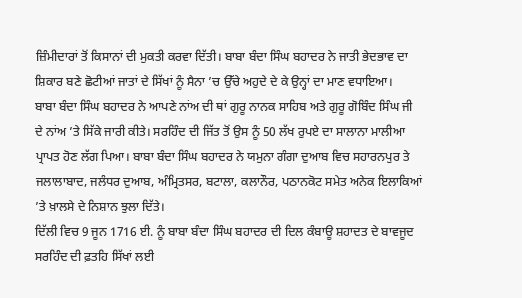ਜ਼ਿੰਮੀਦਾਰਾਂ ਤੋਂ ਕਿਸਾਨਾਂ ਦੀ ਮੁਕਤੀ ਕਰਵਾ ਦਿੱਤੀ। ਬਾਬਾ ਬੰਦਾ ਸਿੰਘ ਬਹਾਦਰ ਨੇ ਜਾਤੀ ਭੇਦਭਾਵ ਦਾ ਸ਼ਿਕਾਰ ਬਣੇ ਛੋਟੀਆਂ ਜਾਤਾਂ ਦੇ ਸਿੱਖਾਂ ਨੂੰ ਸੈਨਾ ’ਚ ਉੱਚੇ ਅਹੁਦੇ ਦੇ ਕੇ ਉਨ੍ਹਾਂ ਦਾ ਮਾਣ ਵਧਾਇਆ।
ਬਾਬਾ ਬੰਦਾ ਸਿੰਘ ਬਹਾਦਰ ਨੇ ਆਪਣੇ ਨਾਂਅ ਦੀ ਥਾਂ ਗੁਰੂ ਨਾਨਕ ਸਾਹਿਬ ਅਤੇ ਗੁਰੂ ਗੋਬਿੰਦ ਸਿੰਘ ਜੀ ਦੇ ਨਾਂਅ ’ਤੇ ਸਿੱਕੇ ਜਾਰੀ ਕੀਤੇ। ਸਰਹਿੰਦ ਦੀ ਜਿੱਤ ਤੋਂ ਉਸ ਨੂੰ 50 ਲੱਖ ਰੁਪਏ ਦਾ ਸਾਲਾਨਾ ਮਾਲੀਆ ਪ੍ਰਾਪਤ ਹੋਣ ਲੱਗ ਪਿਆ। ਬਾਬਾ ਬੰਦਾ ਸਿੰਘ ਬਹਾਦਰ ਨੇ ਯਮੁਨਾ ਗੰਗਾ ਦੁਆਬ ਵਿਚ ਸਹਾਰਨਪੁਰ ਤੇ ਜਲਾਲਾਬਾਦ, ਜਲੰਧਰ ਦੁਆਬ, ਅੰਮ੍ਰਿਤਸਰ, ਬਟਾਲਾ, ਕਲਾਨੌਰ, ਪਠਾਨਕੋਟ ਸਮੇਤ ਅਨੇਕ ਇਲਾਕਿਆਂ ’ਤੇ ਖ਼ਾਲਸੇ ਦੇ ਨਿਸ਼ਾਨ ਝੁਲਾ ਦਿੱਤੇ।
ਦਿੱਲੀ ਵਿਚ 9 ਜੂਨ 1716 ਈ. ਨੂੰ ਬਾਬਾ ਬੰਦਾ ਸਿੰਘ ਬਹਾਦਰ ਦੀ ਦਿਲ ਕੰਬਾਊ ਸ਼ਹਾਦਤ ਦੇ ਬਾਵਜੂਦ ਸਰਹਿੰਦ ਦੀ ਫ਼ਤਹਿ ਸਿੱਖਾਂ ਲਈ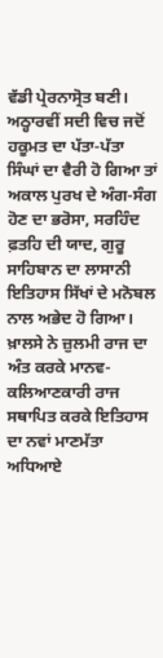ਵੱਡੀ ਪ੍ਰੇਰਨਾਸ੍ਰੋਤ ਬਣੀ। ਅਠ੍ਹਾਰਵੀਂ ਸਦੀ ਵਿਚ ਜਦੋਂ ਹਕੂਮਤ ਦਾ ਪੱਤਾ-ਪੱਤਾ ਸਿੰਘਾਂ ਦਾ ਵੈਰੀ ਹੋ ਗਿਆ ਤਾਂ ਅਕਾਲ ਪੁਰਖ ਦੇ ਅੰਗ-ਸੰਗ ਹੋਣ ਦਾ ਭਰੋਸਾ, ਸਰਹਿੰਦ ਫ਼ਤਹਿ ਦੀ ਯਾਦ, ਗੁਰੂ ਸਾਹਿਬਾਨ ਦਾ ਲਾਸਾਨੀ ਇਤਿਹਾਸ ਸਿੱਖਾਂ ਦੇ ਮਨੋਬਲ ਨਾਲ ਅਭੇਦ ਹੋ ਗਿਆ। ਖ਼ਾਲਸੇ ਨੇ ਜ਼ੁਲਮੀ ਰਾਜ ਦਾ ਅੰਤ ਕਰਕੇ ਮਾਨਵ-ਕਲਿਆਣਕਾਰੀ ਰਾਜ ਸਥਾਪਿਤ ਕਰਕੇ ਇਤਿਹਾਸ ਦਾ ਨਵਾਂ ਮਾਣਮੱਤਾ ਅਧਿਆਏ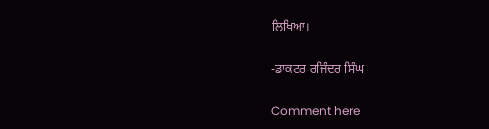ਲਿਖਿਆ।

-ਡਾਕਟਰ ਰਜਿੰਦਰ ਸਿੰਘ

Comment here